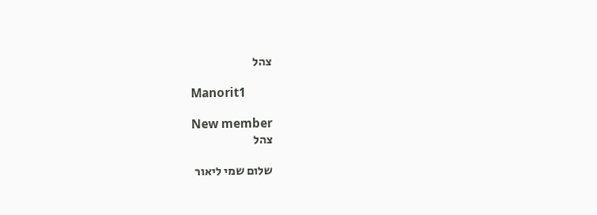צהל

Manorit1

New member
צהל

שלום שמי ליאור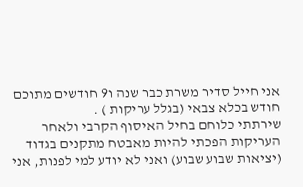אני חייל סדיר משרת כבר שנה ו9 חודשים מתוכם חודש בכלא צבאי (בגלל עריקות ) .
שירתתי כלוחם בחיל האיסוף הקרבי ולאחר העריקות הפכתי להיות מאבטח מתקנים בגדוד (יציאות שבוע שבוע) ואני לא יודע למי לפנות, אני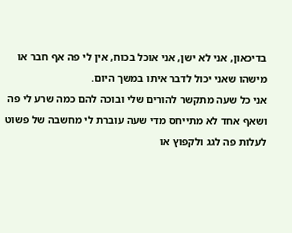בדיכאון, אני לא ישן, אני אוכל בכוח, אין לי פה אף חבר או מישהו שאני יכול לדבר איתו במשך היום.
אני כל שעה מתקשר להורים שלי ובוכה להם כמה שרע לי פה ושאף אחד לא מתייחס מדי שעה עוברת לי מחשבה של פשוט לעלות פה לגג ולקפוץ או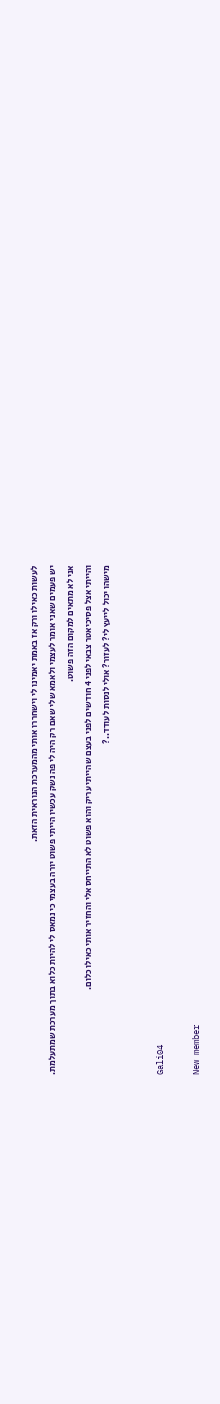לעשות כאילו ורק אז באמת יאמינו לי וישחררו אותי מהמערכת הנוראית הזאת.
יש פעמים שאני אומר לעצמי ולאמא שלי שאם רק היה לי פה נשק עכשיו הייתי פשוט יורה בעצמי כי נמאס לי להיות כלוא בתוך מערכת שמתעלמת.
אני לא מתאים למקום הזה פשוט.
והייתי אצל פסיכיאטר צבאי לפני 4 חודשים לפני בעצם שהייתי עריק והוא פשוט לא התייחס אלי והחזיר אותי כאילו כלום.
מישהו יכול לייעץ לי? לעזור? אולי לנסות לעודד..?


Gali04

New member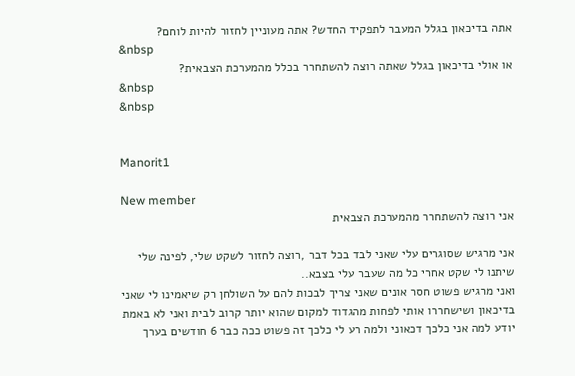אתה בדיכאון בגלל המעבר לתפקיד החדש? אתה מעוניין לחזור להיות לוחם?
&nbsp
או אולי בדיכאון בגלל שאתה רוצה להשתחרר בכלל מהמערכת הצבאית?
&nbsp
&nbsp


Manorit1

New member
אני רוצה להשתחרר מהמערכת הצבאית

אני מרגיש שסוגרים עלי שאני לבד בכל דבר ,רוצה לחזור לשקט שלי, לפינה שלי שיתנו לי שקט אחרי כל מה שעבר עלי בצבא..
ואני מרגיש פשוט חסר אונים שאני צריך לבכות להם על השולחן רק שיאמינו לי שאני בדיכאון ושישחררו אותי לפחות מהגדוד למקום שהוא יותר קרוב לבית ואני לא באמת יודע למה אני כלכך דכאוני ולמה רע לי כלכך זה פשוט ככה כבר 6 חודשים בערך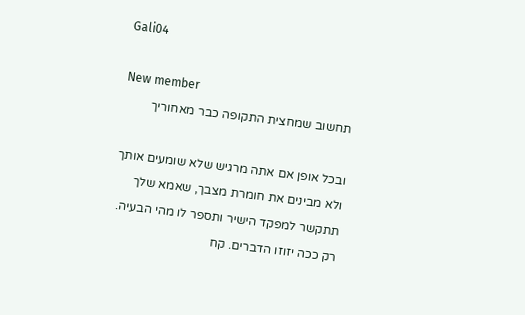Gali04

New member
תחשוב שמחצית התקופה כבר מאחוריך

ובכל אופן אם אתה מרגיש שלא שומעים אותך ולא מבינים את חומרת מצבך, שאמא שלך תתקשר למפקד הישיר ותספר לו מהי הבעיה. רק ככה יזוזו הדברים. קח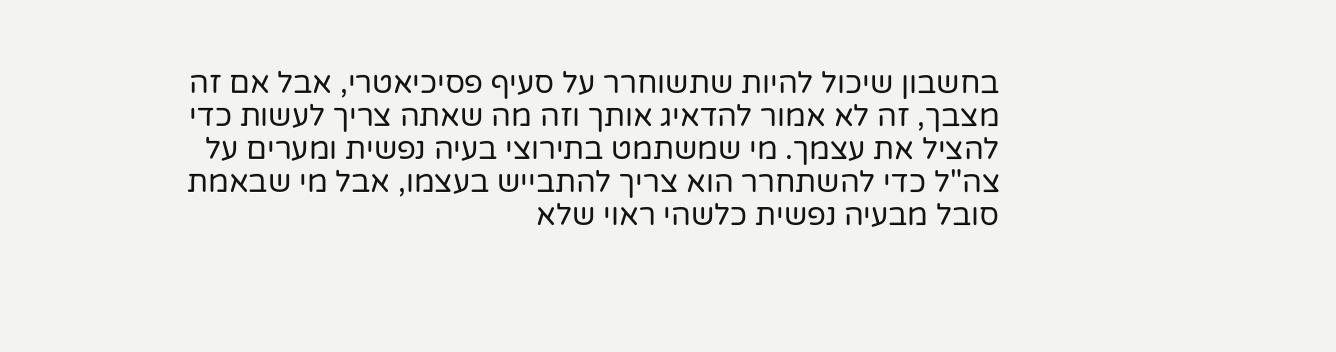בחשבון שיכול להיות שתשוחרר על סעיף פסיכיאטרי, אבל אם זה מצבך, זה לא אמור להדאיג אותך וזה מה שאתה צריך לעשות כדי להציל את עצמך. מי שמשתמט בתירוצי בעיה נפשית ומערים על צה"ל כדי להשתחרר הוא צריך להתבייש בעצמו, אבל מי שבאמת סובל מבעיה נפשית כלשהי ראוי שלא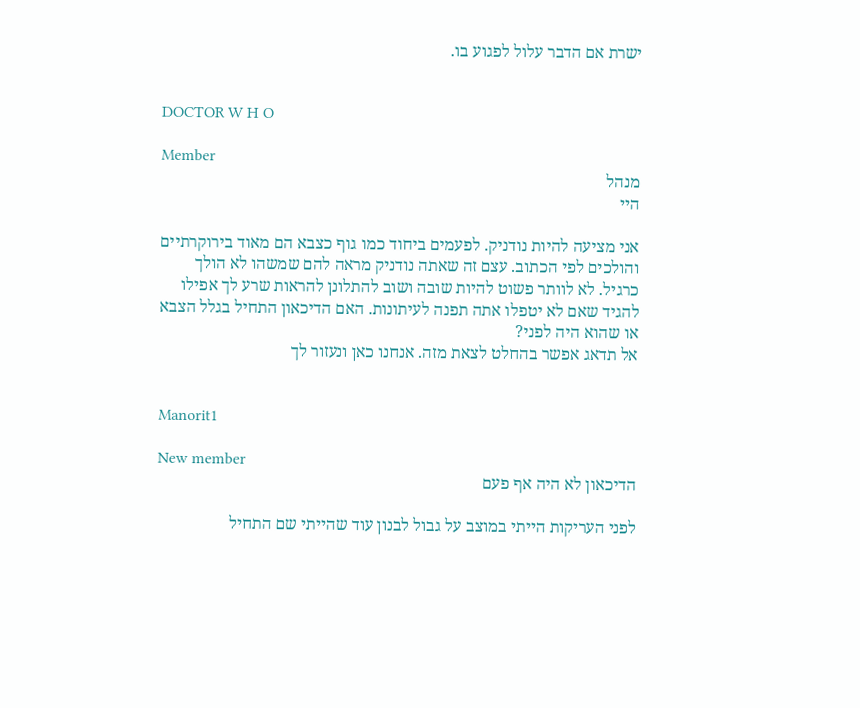ישרת אם הדבר עלול לפגוע בו.


DOCTOR W H O

Member
מנהל
היי

אני מציעה להיות נודניק. לפעמים ביחוד כמו גוף כצבא הם מאוד בירוקרתיים והולכים לפי הכתוב. עצם זה שאתה נודניק מראה להם שמשהו לא הולך כרגיל. לא לוותר פשוט להיות שובה ושוב להתלונן להראות שרע לך אפילו להגיד שאם לא יטפלו אתה תפנה לעיתונות. האם הדיכאון התחיל בגלל הצבא או שהוא היה לפני?
אל תדאג אפשר בהחלט לצאת מזה. אנחנו כאן ונעזור לך


Manorit1

New member
הדיכאון לא היה אף פעם

לפני העריקות הייתי במוצב על גבול לבנון עוד שהייתי שם התחיל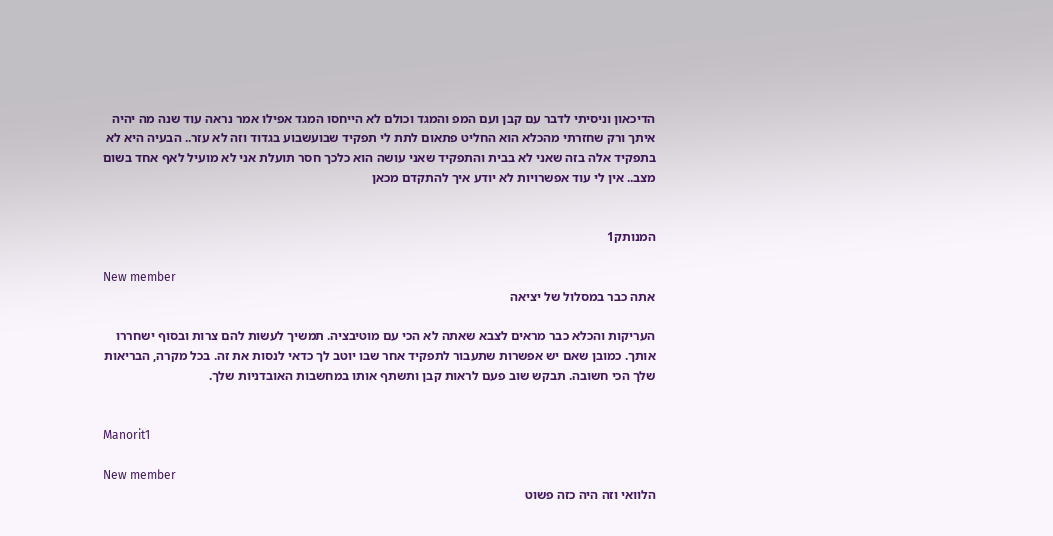הדיכאון וניסיתי לדבר עם קבן ועם המפ והמגד וכולם לא הייחסו המגד אפילו אמר נראה עוד שנה מה יהיה איתך ורק שחזרתי מהכלא הוא החליט פתאום לתת לי תפקיד שבועשבוע בגדוד וזה לא עזר.. הבעיה היא לא בתפקיד אלה בזה שאני לא בבית והתפקיד שאני עושה הוא כלכך חסר תועלת אני לא מועיל לאף אחד בשום מצב.. אין לי עוד אפשרויות לא יודע איך להתקדם מכאן


המנותק1

New member
אתה כבר במסלול של יציאה

העריקות והכלא כבר מראים לצבא שאתה לא הכי עם מוטיבציה. תמשיך לעשות להם צרות ובסוף ישחררו אותך. כמובן שאם יש אפשרות שתעבור לתפקיד אחר שבו יוטב לך כדאי לנסות את זה. בכל מקרה, הבריאות שלך הכי חשובה. תבקש שוב פעם לראות קבן ותשתף אותו במחשבות האובדניות שלך.


Manorit1

New member
הלוואי וזה היה כזה פשוט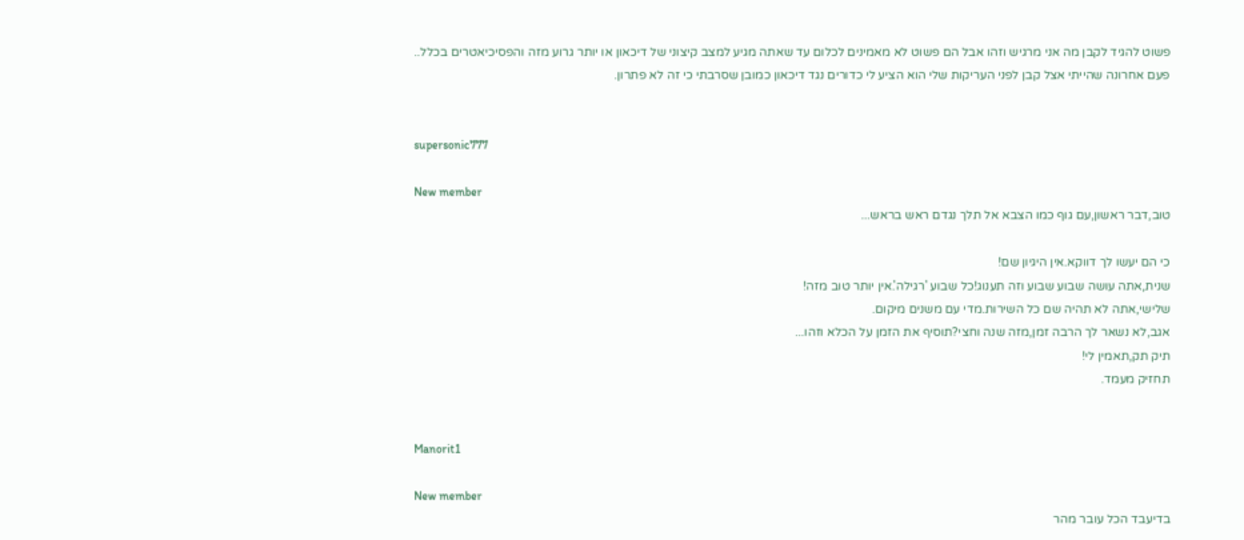פשוט להגיד לקבן מה אני מרגיש וזהו אבל הם פשוט לא מאמינים לכלום עד שאתה מגיע למצב קיצוני של דיכאון או יותר גרוע מזה והפסיכיאטרים בכלל..
פעם אחרונה שהייתי אצל קבן לפני העריקות שלי הוא הציע לי כדורים נגד דיכאון כמובן שסרבתי כי זה לא פתרון.


supersonic777

New member
טוב,דבר ראשון,עם גוף כמו הצבא אל תלך נגדם ראש בראש...

כי הם יעשו לך דווקא.אין היגיון שם!
שנית,אתה עושה שבוע שבוע וזה תענוג!כל שבוע 'רגילה'.אין יותר טוב מזה!
שלישי,אתה לא תהיה שם כל השירות.מדי עם משנים מיקום.
אגב,לא נשאר לך הרבה זמן,מזה שנה וחצי?תוסיף את הזמן על הכלא וזהו...
תיק תק,תאמין לי!
תחזיק מעמד.


Manorit1

New member
בדיעבד הכל עובר מהר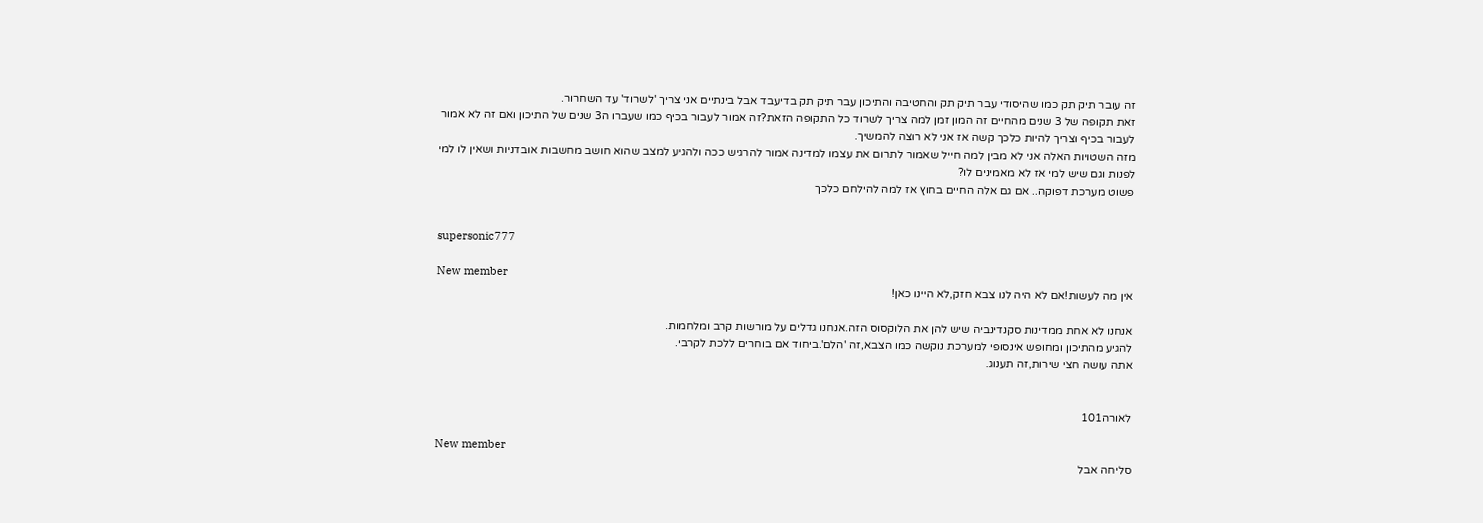זה עובר תיק תק כמו שהיסודי עבר תיק תק והחטיבה והתיכון עבר תיק תק בדיעבד אבל בינתיים אני צריך 'לשרוד' עד השחרור.
זאת תקופה של 3 שנים מהחיים זה המון זמן למה צריך לשרוד כל התקופה הזאת?זה אמור לעבור בכיף כמו שעברו ה3 שנים של התיכון ואם זה לא אמור לעבור בכיף וצריך להיות כלכך קשה אז אני לא רוצה להמשיך.
מזה השטויות האלה אני לא מבין למה חייל שאמור לתרום את עצמו למדינה אמור להרגיש ככה ולהגיע למצב שהוא חושב מחשבות אובדניות ושאין לו למי לפנות וגם שיש למי אז לא מאמינים לו?
פשוט מערכת דפוקה.. אם גם אלה החיים בחוץ אז למה להילחם כלכך


supersonic777

New member
אין מה לעשות!אם לא היה לנו צבא חזק,לא היינו כאן!

אנחנו לא אחת ממדינות סקנדינביה שיש להן את הלוקסוס הזה.אנחנו גדלים על מורשות קרב ומלחמות.
להגיע מהתיכון ומחופש אינסופי למערכת נוקשה כמו הצבא,זה 'הלם'.ביחוד אם בוחרים ללכת לקרבי.
אתה עושה חצי שירות,זה תענוג.


לאורה101

New member
סליחה אבל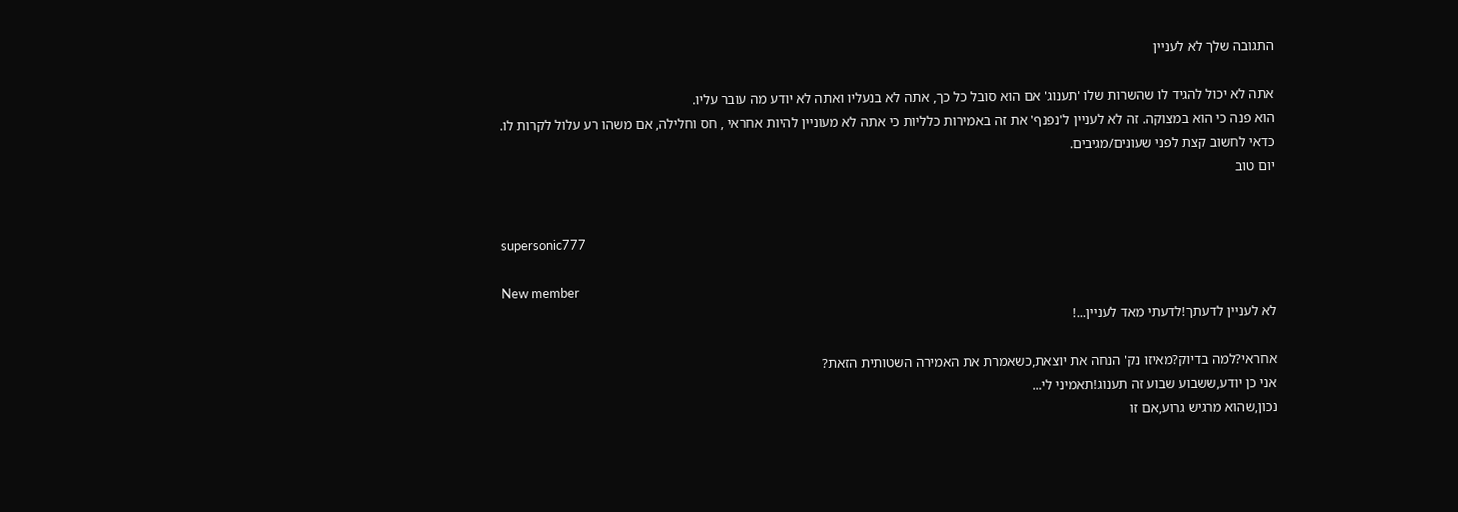התגובה שלך לא לעניין

אתה לא יכול להגיד לו שהשרות שלו 'תענוג' אם הוא סובל כל כך, אתה לא בנעליו ואתה לא יודע מה עובר עליו.
הוא פנה כי הוא במצוקה. זה לא לעניין ל'נפנף' את זה באמירות כלליות כי אתה לא מעוניין להיות אחראי , חס וחלילה, אם משהו רע עלול לקרות לו.
כדאי לחשוב קצת לפני שעונים/מגיבים.
יום טוב


supersonic777

New member
לא לעניין לדעתך!לדעתי מאד לעניין...!

אחראי?למה בדיוק?מאיזו נק' הנחה את יוצאת,כשאמרת את האמירה השטותית הזאת?
אני כן יודע,ששבוע שבוע זה תענוג!תאמיני לי...
נכון,שהוא מרגיש גרוע,אם זו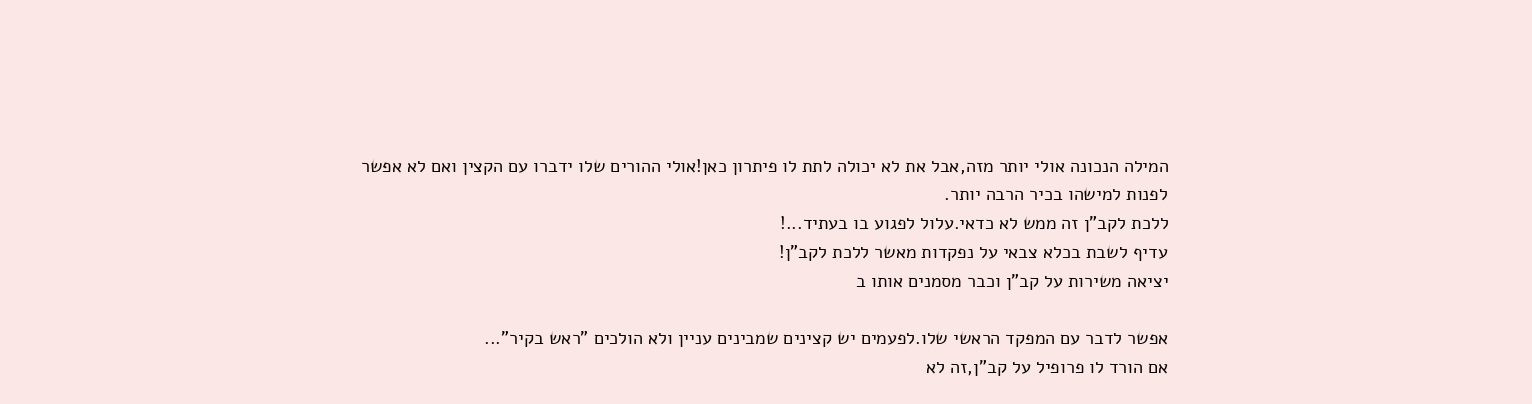המילה הנכונה אולי יותר מזה,אבל את לא יכולה לתת לו פיתרון כאן!אולי ההורים שלו ידברו עם הקצין ואם לא אפשר לפנות למישהו בכיר הרבה יותר.
ללכת לקב"ן זה ממש לא כדאי.עלול לפגוע בו בעתיד...!
עדיף לשבת בכלא צבאי על נפקדות מאשר ללכת לקב"ן!
יציאה משירות על קב"ן וכבר מסמנים אותו ב

אפשר לדבר עם המפקד הראשי שלו.לפעמים יש קצינים שמבינים עניין ולא הולכים "ראש בקיר"...
אם הורד לו פרופיל על קב"ן,זה לא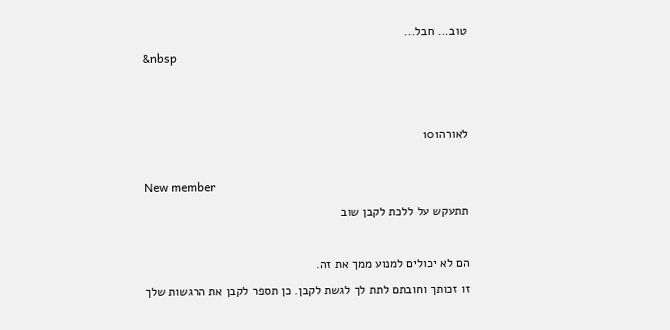טוב... חבל...
&nbsp


לאורה101

New member
תתעקש על ללכת לקבן שוב

הם לא יכולים למנוע ממך את זה.
זו זכותך וחובתם לתת לך לגשת לקבן. כן תספר לקבן את הרגשות שלך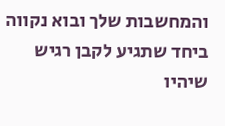והמחשבות שלך ובוא נקווה ביחד שתגיע לקבן רגיש שיהיו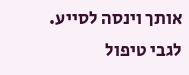אותך וינסה לסייע.
לגבי טיפול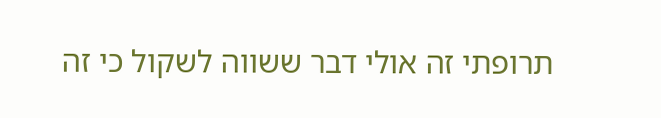תרופתי זה אולי דבר ששווה לשקול כי זה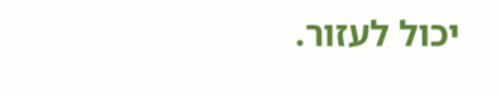יכול לעזור.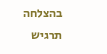בהצלחה
תרגיש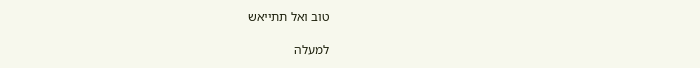טוב ואל תתייאש

למעלה